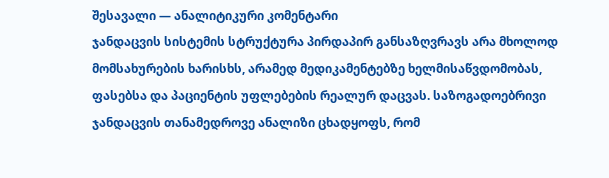შესავალი — ანალიტიკური კომენტარი
ჯანდაცვის სისტემის სტრუქტურა პირდაპირ განსაზღვრავს არა მხოლოდ მომსახურების ხარისხს, არამედ მედიკამენტებზე ხელმისაწვდომობას, ფასებსა და პაციენტის უფლებების რეალურ დაცვას. საზოგადოებრივი ჯანდაცვის თანამედროვე ანალიზი ცხადყოფს, რომ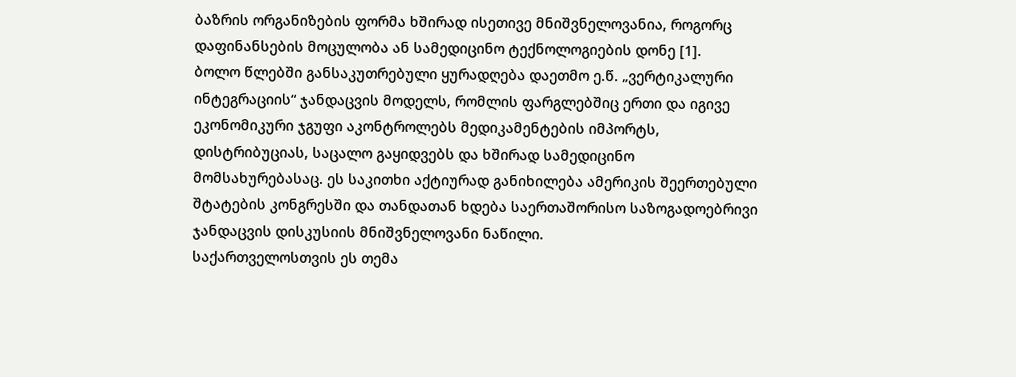ბაზრის ორგანიზების ფორმა ხშირად ისეთივე მნიშვნელოვანია, როგორც დაფინანსების მოცულობა ან სამედიცინო ტექნოლოგიების დონე [1].
ბოლო წლებში განსაკუთრებული ყურადღება დაეთმო ე.წ. „ვერტიკალური ინტეგრაციის“ ჯანდაცვის მოდელს, რომლის ფარგლებშიც ერთი და იგივე ეკონომიკური ჯგუფი აკონტროლებს მედიკამენტების იმპორტს, დისტრიბუციას, საცალო გაყიდვებს და ხშირად სამედიცინო მომსახურებასაც. ეს საკითხი აქტიურად განიხილება ამერიკის შეერთებული შტატების კონგრესში და თანდათან ხდება საერთაშორისო საზოგადოებრივი ჯანდაცვის დისკუსიის მნიშვნელოვანი ნაწილი.
საქართველოსთვის ეს თემა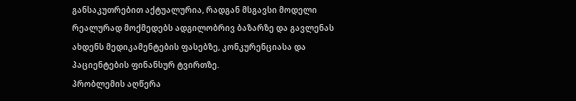განსაკუთრებით აქტუალურია, რადგან მსგავსი მოდელი რეალურად მოქმედებს ადგილობრივ ბაზარზე და გავლენას ახდენს მედიკამენტების ფასებზე, კონკურენციასა და პაციენტების ფინანსურ ტვირთზე.
პრობლემის აღწერა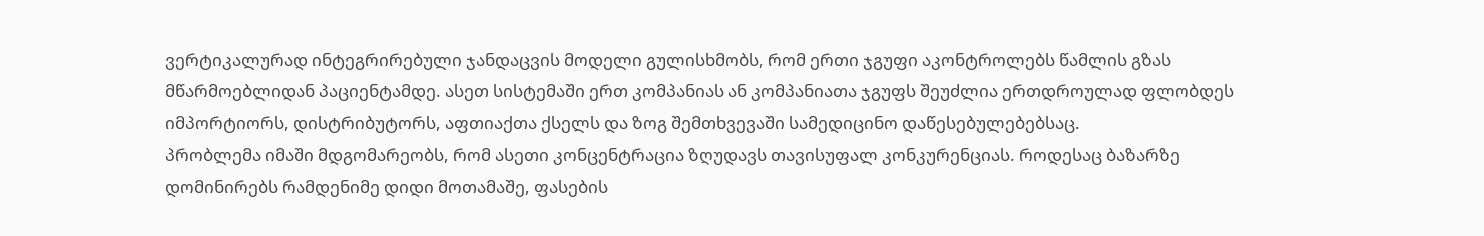ვერტიკალურად ინტეგრირებული ჯანდაცვის მოდელი გულისხმობს, რომ ერთი ჯგუფი აკონტროლებს წამლის გზას მწარმოებლიდან პაციენტამდე. ასეთ სისტემაში ერთ კომპანიას ან კომპანიათა ჯგუფს შეუძლია ერთდროულად ფლობდეს იმპორტიორს, დისტრიბუტორს, აფთიაქთა ქსელს და ზოგ შემთხვევაში სამედიცინო დაწესებულებებსაც.
პრობლემა იმაში მდგომარეობს, რომ ასეთი კონცენტრაცია ზღუდავს თავისუფალ კონკურენციას. როდესაც ბაზარზე დომინირებს რამდენიმე დიდი მოთამაშე, ფასების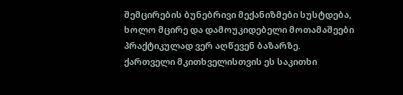შემცირების ბუნებრივი მექანიზმები სუსტდება, ხოლო მცირე და დამოუკიდებელი მოთამაშეები პრაქტიკულად ვერ აღწევენ ბაზარზე.
ქართველი მკითხველისთვის ეს საკითხი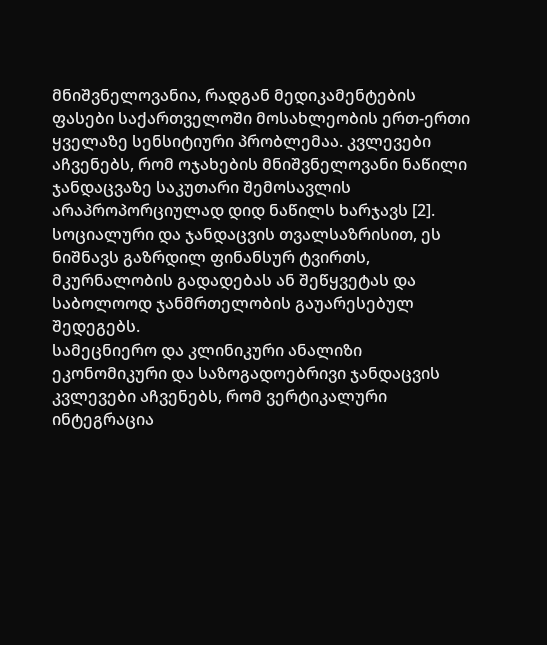მნიშვნელოვანია, რადგან მედიკამენტების ფასები საქართველოში მოსახლეობის ერთ-ერთი ყველაზე სენსიტიური პრობლემაა. კვლევები აჩვენებს, რომ ოჯახების მნიშვნელოვანი ნაწილი ჯანდაცვაზე საკუთარი შემოსავლის არაპროპორციულად დიდ ნაწილს ხარჯავს [2].
სოციალური და ჯანდაცვის თვალსაზრისით, ეს ნიშნავს გაზრდილ ფინანსურ ტვირთს, მკურნალობის გადადებას ან შეწყვეტას და საბოლოოდ ჯანმრთელობის გაუარესებულ შედეგებს.
სამეცნიერო და კლინიკური ანალიზი
ეკონომიკური და საზოგადოებრივი ჯანდაცვის კვლევები აჩვენებს, რომ ვერტიკალური ინტეგრაცია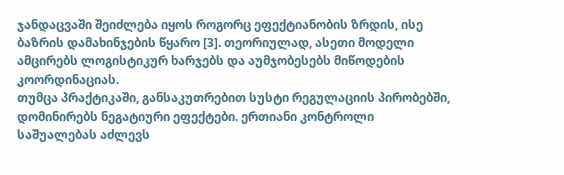ჯანდაცვაში შეიძლება იყოს როგორც ეფექტიანობის ზრდის, ისე ბაზრის დამახინჯების წყარო [3]. თეორიულად, ასეთი მოდელი ამცირებს ლოგისტიკურ ხარჯებს და აუმჯობესებს მიწოდების კოორდინაციას.
თუმცა პრაქტიკაში, განსაკუთრებით სუსტი რეგულაციის პირობებში, დომინირებს ნეგატიური ეფექტები. ერთიანი კონტროლი საშუალებას აძლევს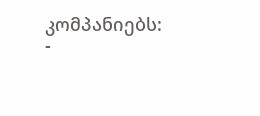კომპანიებს:
-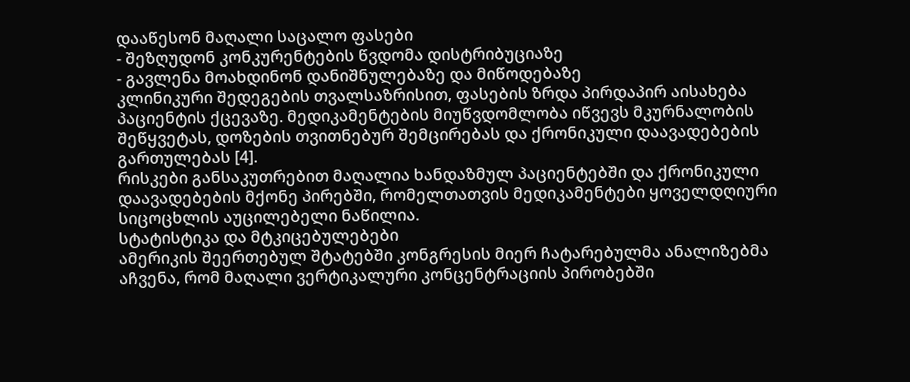დააწესონ მაღალი საცალო ფასები
- შეზღუდონ კონკურენტების წვდომა დისტრიბუციაზე
- გავლენა მოახდინონ დანიშნულებაზე და მიწოდებაზე
კლინიკური შედეგების თვალსაზრისით, ფასების ზრდა პირდაპირ აისახება პაციენტის ქცევაზე. მედიკამენტების მიუწვდომლობა იწვევს მკურნალობის შეწყვეტას, დოზების თვითნებურ შემცირებას და ქრონიკული დაავადებების გართულებას [4].
რისკები განსაკუთრებით მაღალია ხანდაზმულ პაციენტებში და ქრონიკული დაავადებების მქონე პირებში, რომელთათვის მედიკამენტები ყოველდღიური სიცოცხლის აუცილებელი ნაწილია.
სტატისტიკა და მტკიცებულებები
ამერიკის შეერთებულ შტატებში კონგრესის მიერ ჩატარებულმა ანალიზებმა აჩვენა, რომ მაღალი ვერტიკალური კონცენტრაციის პირობებში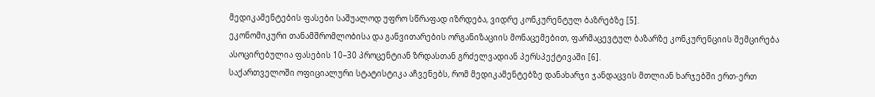მედიკამენტების ფასები საშუალოდ უფრო სწრაფად იზრდება, ვიდრე კონკურენტულ ბაზრებზე [5].
ეკონომიკური თანამშრომლობისა და განვითარების ორგანიზაციის მონაცემებით, ფარმაცევტულ ბაზარზე კონკურენციის შემცირება ასოცირებულია ფასების 10–30 პროცენტიან ზრდასთან გრძელვადიან პერსპექტივაში [6].
საქართველოში ოფიციალური სტატისტიკა აჩვენებს, რომ მედიკამენტებზე დანახარჯი ჯანდაცვის მთლიან ხარჯებში ერთ-ერთ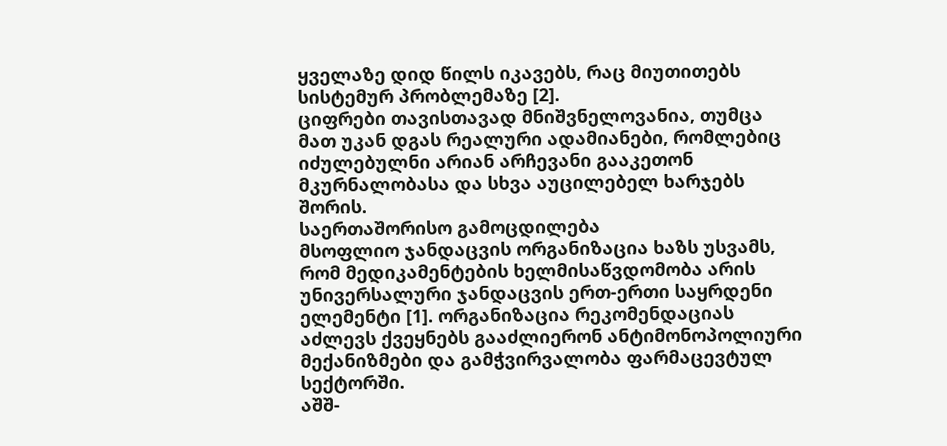ყველაზე დიდ წილს იკავებს, რაც მიუთითებს სისტემურ პრობლემაზე [2].
ციფრები თავისთავად მნიშვნელოვანია, თუმცა მათ უკან დგას რეალური ადამიანები, რომლებიც იძულებულნი არიან არჩევანი გააკეთონ მკურნალობასა და სხვა აუცილებელ ხარჯებს შორის.
საერთაშორისო გამოცდილება
მსოფლიო ჯანდაცვის ორგანიზაცია ხაზს უსვამს, რომ მედიკამენტების ხელმისაწვდომობა არის უნივერსალური ჯანდაცვის ერთ-ერთი საყრდენი ელემენტი [1]. ორგანიზაცია რეკომენდაციას აძლევს ქვეყნებს გააძლიერონ ანტიმონოპოლიური მექანიზმები და გამჭვირვალობა ფარმაცევტულ სექტორში.
აშშ-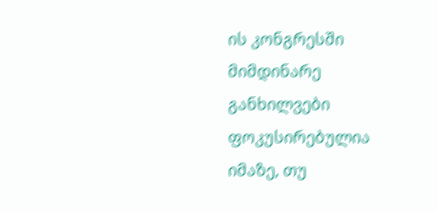ის კონგრესში მიმდინარე განხილვები ფოკუსირებულია იმაზე, თუ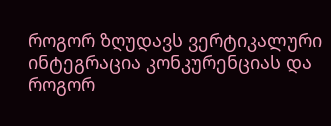როგორ ზღუდავს ვერტიკალური ინტეგრაცია კონკურენციას და როგორ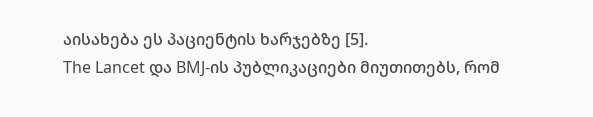აისახება ეს პაციენტის ხარჯებზე [5].
The Lancet და BMJ-ის პუბლიკაციები მიუთითებს, რომ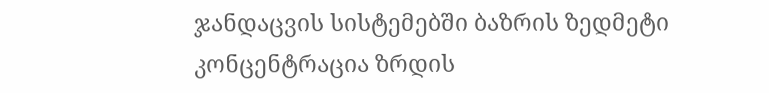ჯანდაცვის სისტემებში ბაზრის ზედმეტი კონცენტრაცია ზრდის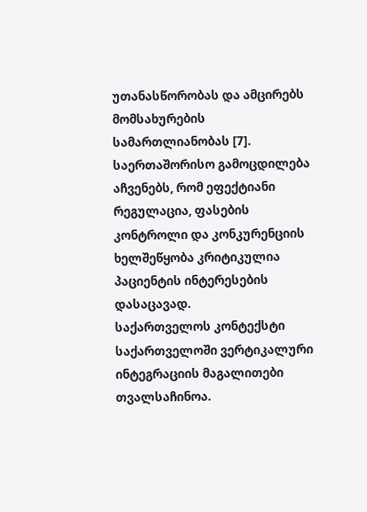უთანასწორობას და ამცირებს მომსახურების სამართლიანობას [7].
საერთაშორისო გამოცდილება აჩვენებს, რომ ეფექტიანი რეგულაცია, ფასების კონტროლი და კონკურენციის ხელშეწყობა კრიტიკულია პაციენტის ინტერესების დასაცავად.
საქართველოს კონტექსტი
საქართველოში ვერტიკალური ინტეგრაციის მაგალითები თვალსაჩინოა.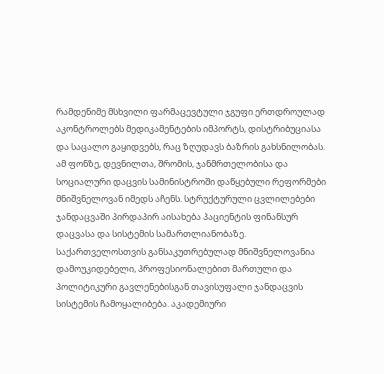რამდენიმე მსხვილი ფარმაცევტული ჯგუფი ერთდროულად აკონტროლებს მედიკამენტების იმპორტს, დისტრიბუციასა და საცალო გაყიდვებს, რაც ზღუდავს ბაზრის გახსნილობას.
ამ ფონზე, დევნილთა, შრომის, ჯანმრთელობისა და სოციალური დაცვის სამინისტროში დაწყებული რეფორმები მნიშვნელოვან იმედს აჩენს. სტრუქტურული ცვლილებები ჯანდაცვაში პირდაპირ აისახება პაციენტის ფინანსურ დაცვასა და სისტემის სამართლიანობაზე.
საქართველოსთვის განსაკუთრებულად მნიშვნელოვანია დამოუკიდებელი, პროფესიონალებით მართული და პოლიტიკური გავლენებისგან თავისუფალი ჯანდაცვის სისტემის ჩამოყალიბება. აკადემიური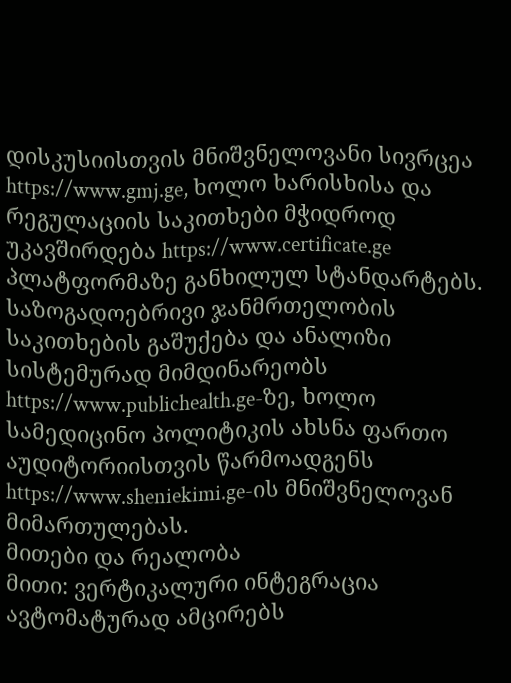დისკუსიისთვის მნიშვნელოვანი სივრცეა https://www.gmj.ge, ხოლო ხარისხისა და რეგულაციის საკითხები მჭიდროდ უკავშირდება https://www.certificate.ge პლატფორმაზე განხილულ სტანდარტებს.
საზოგადოებრივი ჯანმრთელობის საკითხების გაშუქება და ანალიზი სისტემურად მიმდინარეობს https://www.publichealth.ge-ზე, ხოლო სამედიცინო პოლიტიკის ახსნა ფართო აუდიტორიისთვის წარმოადგენს https://www.sheniekimi.ge-ის მნიშვნელოვან მიმართულებას.
მითები და რეალობა
მითი: ვერტიკალური ინტეგრაცია ავტომატურად ამცირებს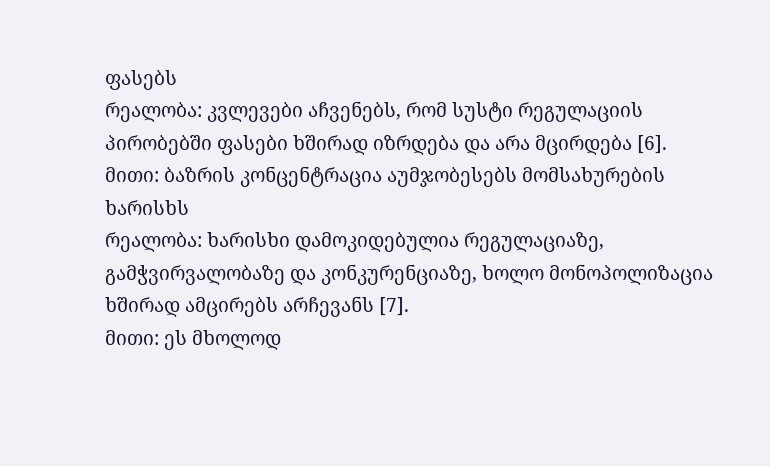ფასებს
რეალობა: კვლევები აჩვენებს, რომ სუსტი რეგულაციის პირობებში ფასები ხშირად იზრდება და არა მცირდება [6].
მითი: ბაზრის კონცენტრაცია აუმჯობესებს მომსახურების ხარისხს
რეალობა: ხარისხი დამოკიდებულია რეგულაციაზე, გამჭვირვალობაზე და კონკურენციაზე, ხოლო მონოპოლიზაცია ხშირად ამცირებს არჩევანს [7].
მითი: ეს მხოლოდ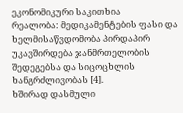ეკონომიკური საკითხია
რეალობა: მედიკამენტების ფასი და ხელმისაწვდომობა პირდაპირ უკავშირდება ჯანმრთელობის შედეგებსა და სიცოცხლის ხანგრძლივობას [4].
ხშირად დასმული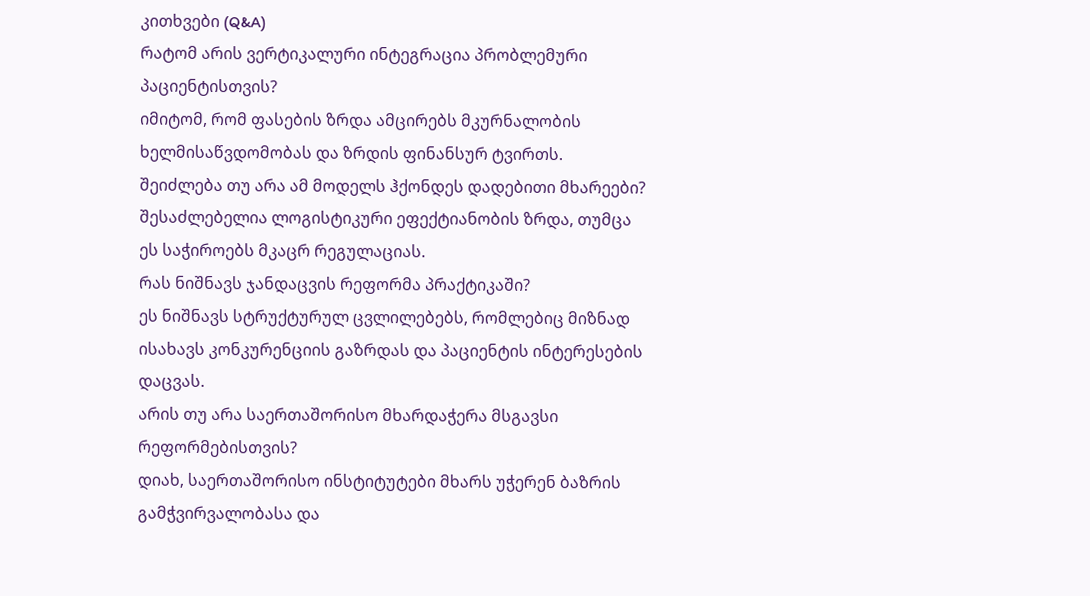კითხვები (Q&A)
რატომ არის ვერტიკალური ინტეგრაცია პრობლემური პაციენტისთვის?
იმიტომ, რომ ფასების ზრდა ამცირებს მკურნალობის ხელმისაწვდომობას და ზრდის ფინანსურ ტვირთს.
შეიძლება თუ არა ამ მოდელს ჰქონდეს დადებითი მხარეები?
შესაძლებელია ლოგისტიკური ეფექტიანობის ზრდა, თუმცა ეს საჭიროებს მკაცრ რეგულაციას.
რას ნიშნავს ჯანდაცვის რეფორმა პრაქტიკაში?
ეს ნიშნავს სტრუქტურულ ცვლილებებს, რომლებიც მიზნად ისახავს კონკურენციის გაზრდას და პაციენტის ინტერესების დაცვას.
არის თუ არა საერთაშორისო მხარდაჭერა მსგავსი რეფორმებისთვის?
დიახ, საერთაშორისო ინსტიტუტები მხარს უჭერენ ბაზრის გამჭვირვალობასა და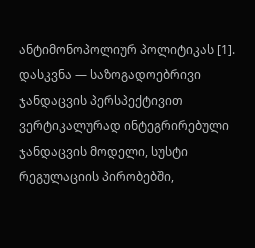ანტიმონოპოლიურ პოლიტიკას [1].
დასკვნა — საზოგადოებრივი ჯანდაცვის პერსპექტივით
ვერტიკალურად ინტეგრირებული ჯანდაცვის მოდელი, სუსტი რეგულაციის პირობებში,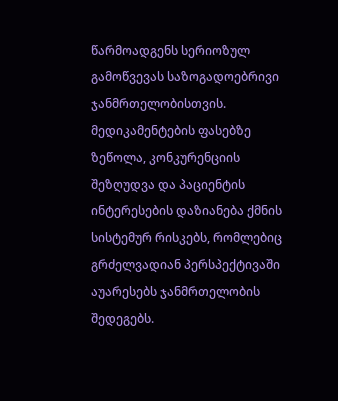წარმოადგენს სერიოზულ გამოწვევას საზოგადოებრივი ჯანმრთელობისთვის. მედიკამენტების ფასებზე ზეწოლა, კონკურენციის შეზღუდვა და პაციენტის ინტერესების დაზიანება ქმნის სისტემურ რისკებს, რომლებიც გრძელვადიან პერსპექტივაში აუარესებს ჯანმრთელობის შედეგებს.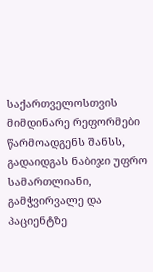საქართველოსთვის მიმდინარე რეფორმები წარმოადგენს შანსს, გადაიდგას ნაბიჯი უფრო სამართლიანი, გამჭვირვალე და პაციენტზე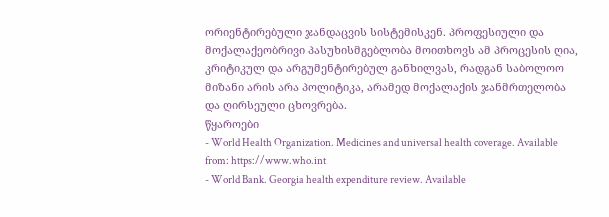ორიენტირებული ჯანდაცვის სისტემისკენ. პროფესიული და მოქალაქეობრივი პასუხისმგებლობა მოითხოვს ამ პროცესის ღია, კრიტიკულ და არგუმენტირებულ განხილვას, რადგან საბოლოო მიზანი არის არა პოლიტიკა, არამედ მოქალაქის ჯანმრთელობა და ღირსეული ცხოვრება.
წყაროები
- World Health Organization. Medicines and universal health coverage. Available from: https://www.who.int
- World Bank. Georgia health expenditure review. Available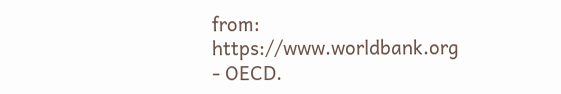from: https://www.worldbank.org
- OECD.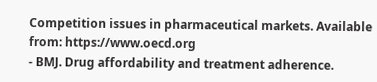Competition issues in pharmaceutical markets. Available from: https://www.oecd.org
- BMJ. Drug affordability and treatment adherence.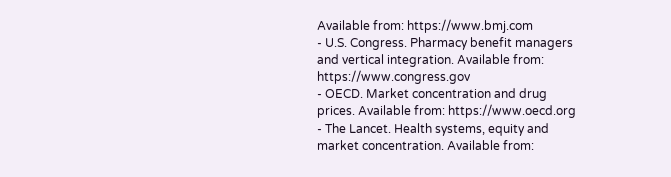Available from: https://www.bmj.com
- U.S. Congress. Pharmacy benefit managers and vertical integration. Available from: https://www.congress.gov
- OECD. Market concentration and drug prices. Available from: https://www.oecd.org
- The Lancet. Health systems, equity and market concentration. Available from: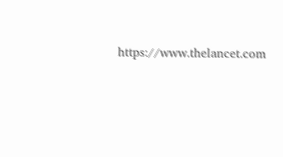https://www.thelancet.com